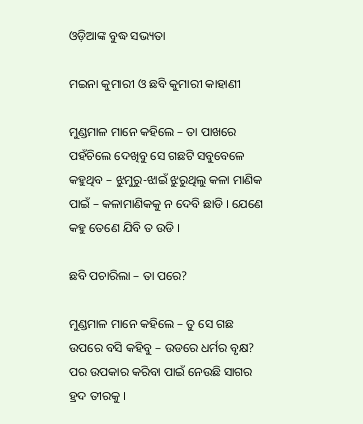ଓଡ଼ିଆଙ୍କ ବୁଦ୍ଧ ସଭ୍ୟତା

ମଇନା କୁମାରୀ ଓ ଛବି କୁମାରୀ କାହାଣୀ

ମୁଣ୍ଡମାଳ ମାନେ କହିଲେ – ତା ପାଖରେ ପହଁଚିଲେ ଦେଖିବୁ ସେ ଗଛଟି ସବୁବେଳେ କହୁଥିବ – ଝୁମୁରୁ-ଝାଇଁ ଝୁରୁଥିଲୁ କଳା ମାଣିକ ପାଇଁ – କଳାମାଣିକକୁ ନ ଦେବି ଛାଡି । ଯେଣେ କହୁ ତେଣେ ଯିବି ତ ଉଡି ।

ଛବି ପଚାରିଲା – ତା ପରେ?

ମୁଣ୍ଡମାଳ ମାନେ କହିଲେ – ତୁ ସେ ଗଛ ଉପରେ ବସି କହିବୁ – ଉଡରେ ଧର୍ମର ବୃକ୍ଷ? ପର ଉପକାର କରିବା ପାଇଁ ନେଉଛି ସାଗର ହ୍ରଦ ତୀରକୁ ।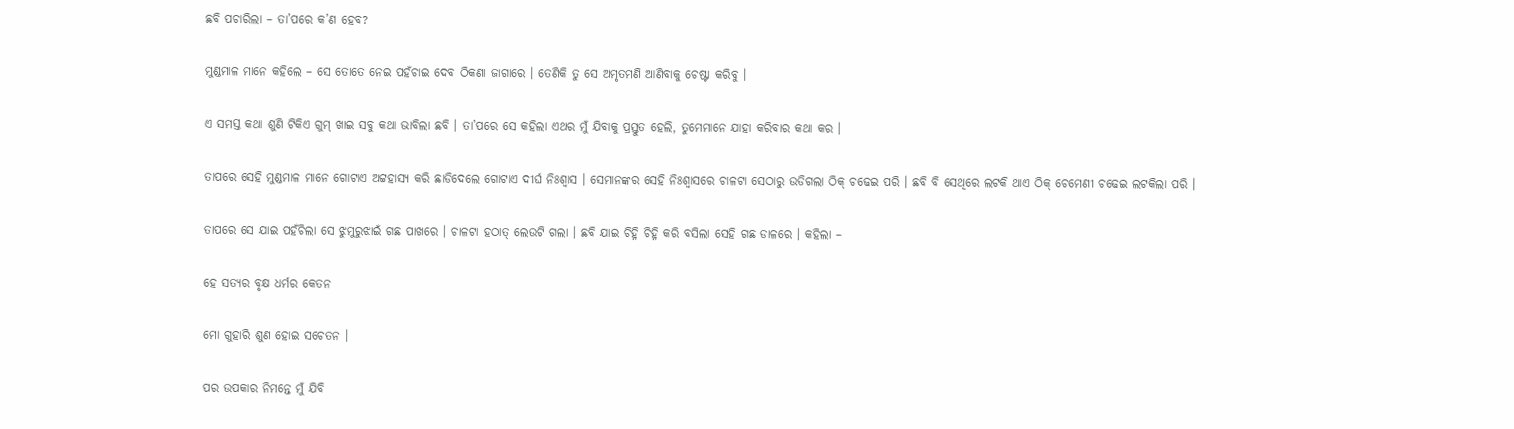ଛବି ପଚାରିଲା – ତା’ପରେ କ’ଣ ହେବ?

ମୁଣ୍ଡମାଳ ମାନେ କହିଲେ – ସେ ତୋତେ ନେଇ ପହଁଚାଇ ଦେବ ଠିକଣା ଜାଗାରେ । ତେଣିକି ତୁ ସେ ଅମୃତମଣି ଆଣିବାକୁ ଚେଷ୍ଟା କରିବୁ ।

ଏ ସମସ୍ତ କଥା ଶୁଣି ଟିକିଏ ଗୁମ୍ ଖାଇ ସବୁ କଥା ଭାବିଲା ଛବି । ତା’ପରେ ସେ କହିଲା ଏଥର ମୁଁ ଯିବାକୁ ପ୍ରସ୍ତୁତ ହେଲି, ତୁମେମାନେ ଯାହା କରିବାର କଥା କର ।

ତାପରେ ସେହି ମୁଣ୍ଡମାଳ ମାନେ ଗୋଟାଏ ଅଟ୍ଟହାସ୍ୟ କରି ଛାଡିଦେଲେ ଗୋଟାଏ ଦୀର୍ଘ ନିଃଶ୍ୱାସ । ସେମାନଙ୍କର ସେହି ନିଃଶ୍ୱାସରେ ଚାଳଟା ସେଠାରୁ ଉଡିଗଲା ଠିକ୍ ଚଢେଇ ପରି । ଛବି ବି ସେଥିରେ ଲଟକି ଥାଏ ଠିକ୍ ଚେମେଣୀ ଚଢେଇ ଲଟକିଲା ପରି ।

ତାପରେ ସେ ଯାଇ ପହଁଚିଲା ସେ ଝୁମୁରୁଝାଇଁ ଗଛ ପାଖରେ । ଚାଳଟା ହଠାତ୍ ଲେଉଟି ଗଲା । ଛବି ଯାଇ ଚିହ୍ନି ଚିହ୍ନି କରି ବସିଲା ସେହି ଗଛ ଡାଳରେ । କହିଲା –

ହେ ସତ୍ୟର ବୃକ୍ଷ ଧର୍ମର କେତନ

ମୋ ଗୁହାରି ଶୁଣ ହୋଇ ସଚେତନ ।

ପର ଉପକାର ନିମନ୍ତେ ମୁଁ ଯିବି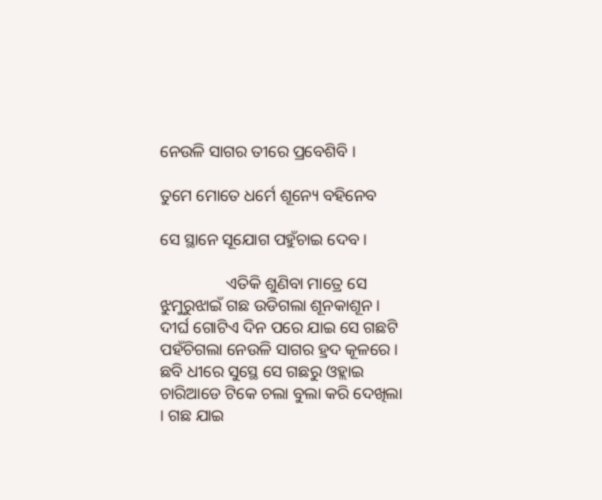ନେଉଳି ସାଗର ତୀରେ ପ୍ରବେଶିବି ।

ତୁମେ ମୋତେ ଧର୍ମେ ଶୂନ୍ୟେ ବହିନେବ

ସେ ସ୍ଥାନେ ସୂଯୋଗ ପହୁଁଚାଇ ଦେବ ।

                ଏତିକି ଶୁଣିବା ମାତ୍ରେ ସେ ଝୁମୁରୁଝାଇଁ ଗଛ ଉଡିଗଲା ଶୂନକାଶୂନ । ଦୀର୍ଘ ଗୋଟିଏ ଦିନ ପରେ ଯାଇ ସେ ଗଛଟି ପହଁଚିଗଲା ନେଉଳି ସାଗର ହ୍ରଦ କୂଳରେ । ଛବି ଧୀରେ ସୁସ୍ଥେ ସେ ଗଛରୁ ଓହ୍ଲାଇ ଚାରିଆଡେ ଟିକେ ଚଲା ବୁଲା କରି ଦେଖିଲା । ଗଛ ଯାଇ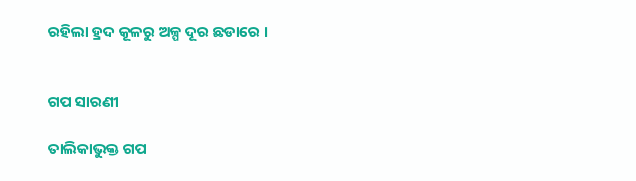ରହିଲା ହ୍ରଦ କୂଳରୁ ଅଳ୍ପ ଦୂର ଛଡାରେ ।


ଗପ ସାରଣୀ

ତାଲିକାଭୁକ୍ତ ଗପ